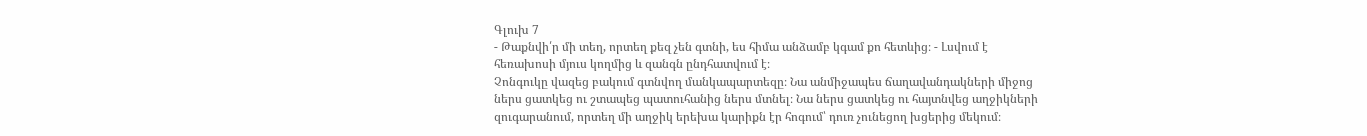Գլուխ 7
- Թաքնվի՛ր մի տեղ, որտեղ քեզ չեն գտնի, ես հիմա անձամբ կգամ քո հետևից։ - Լսվում է հեռախոսի մյուս կողմից և զանգն ընդհատվում է։
Չոնգուկը վազեց բակում գտնվող մանկապարտեզը։ Նա անմիջապես ճաղավանդակների միջոց ներս ցատկեց ու շտապեց պատուհանից ներս մտնել։ Նա ներս ցատկեց ու հայտնվեց աղջիկների զուգարանում, որտեղ մի աղջիկ երեխա կարիքն էր հոգում՝ դուռ չունեցող խցերից մեկում։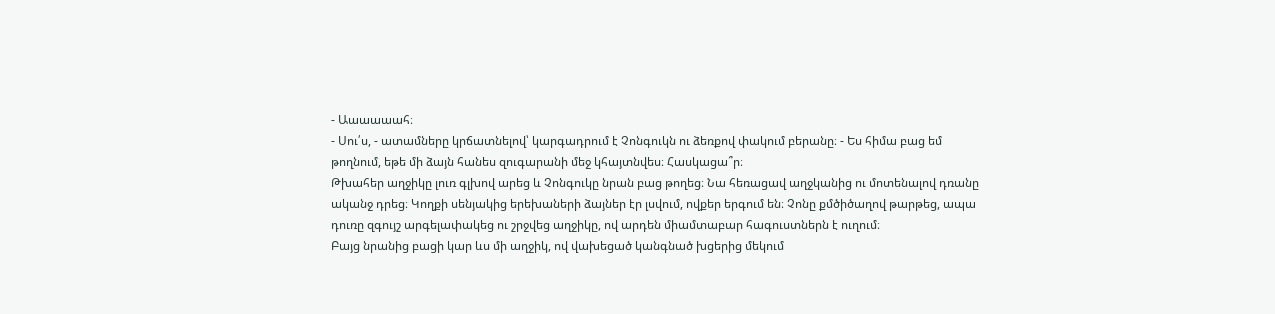- Աաաաաահ։
- Սու՛ս, - ատամները կրճատնելով՝ կարգադրում է Չոնգուկն ու ձեռքով փակում բերանը։ - Ես հիմա բաց եմ թողնում, եթե մի ձայն հանես զուգարանի մեջ կհայտնվես։ Հասկացա՞ր։
Թխահեր աղջիկը լուռ գլխով արեց և Չոնգուկը նրան բաց թողեց։ Նա հեռացավ աղջկանից ու մոտենալով դռանը ականջ դրեց։ Կողքի սենյակից երեխաների ձայներ էր լսվում, ովքեր երգում են։ Չոնը քմծիծաղով թարթեց, ապա դուռը զգույշ արգելափակեց ու շրջվեց աղջիկը, ով արդեն միամտաբար հագուստներն է ուղում։
Բայց նրանից բացի կար ևս մի աղջիկ, ով վախեցած կանգնած խցերից մեկում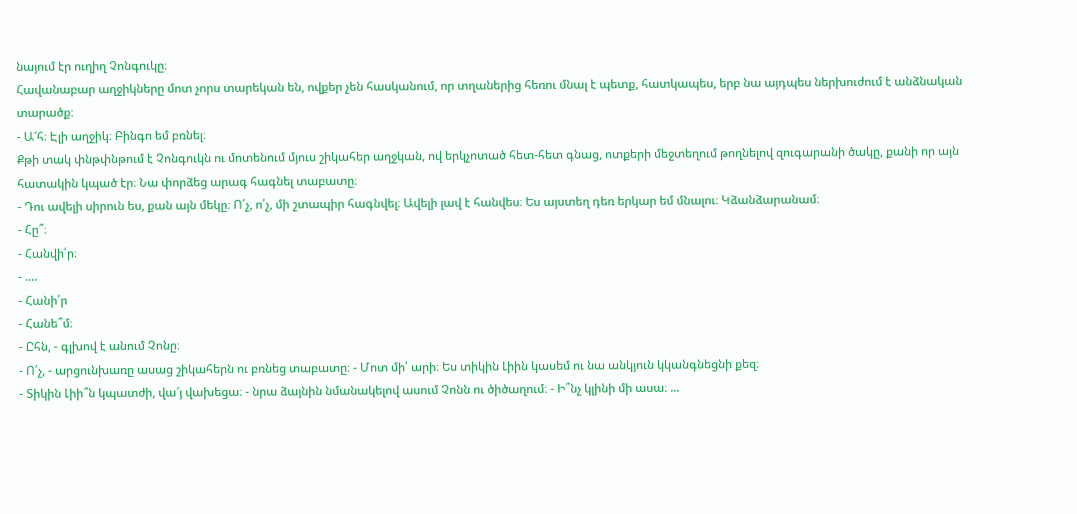նայում էր ուղիղ Չոնգուկը։
Հավանաբար աղջիկները մոտ չորս տարեկան են, ովքեր չեն հասկանում, որ տղաներից հեռու մնալ է պետք, հատկապես, երբ նա այդպես ներխուժում է անձնական տարածք։
- Ա՜հ։ Էլի աղջիկ։ Բինգո եմ բռնել։
Քթի տակ փնթփնթում է Չոնգուկն ու մոտենում մյուս շիկահեր աղջկան, ով երկչոտած հետ-հետ գնաց, ոտքերի մեջտեղում թողնելով զուգարանի ծակը, քանի որ այն հատակին կպած էր։ Նա փորձեց արագ հագնել տաբատը։
- Դու ավելի սիրուն ես, քան այն մեկը։ Ո՛չ, ո՛չ, մի շտապիր հագնվել։ Ավելի լավ է հանվես։ Ես այստեղ դեռ երկար եմ մնալու։ Կձանձարանամ։
- Հը՞։
- Հանվի՛ր։
- ....
- Հանի՛ր
- Հանե՞մ։
- Ըհն, - գլխով է անում Չոնը։
- Ո՛չ, - արցունխառը ասաց շիկահերն ու բռնեց տաբատը։ - Մոտ մի՛ արի։ Ես տիկին Լիին կասեմ ու նա անկյուն կկանգնեցնի քեզ։
- Տիկին Լիի՞ն կպատժի, վա՜յ վախեցա։ - նրա ձայնին նմանակելով ասում Չոնն ու ծիծաղում։ - Ի՞նչ կլինի մի ասա։ ...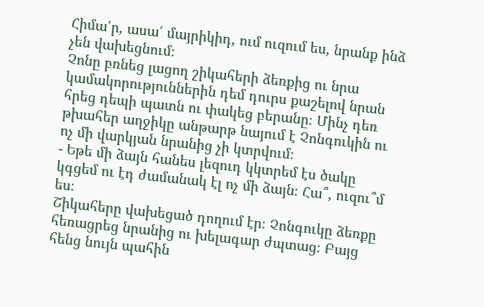Հիմա՛ր, ասա՛ մայրիկիդ, ում ուզում ես, նրանք ինձ չեն վախեցնում։
Չոնը բռնեց լացող շիկահերի ձեռքից ու նրա կամակորություններին դեմ դուրս քաշելով նրան հրեց դեպի պատն ու փակեց բերանը։ Մինչ դեռ թխահեր աղջիկը անթարթ նայում է Չոնգուկին ու ոչ մի վարկյան նրանից չի կտրվում։
- Եթե մի ձայն հանես լեզուդ կկտրեմ էս ծակը կգցեմ ու էդ ժամանակ էլ ոչ մի ձայն։ Հա՞, ուզու՞մ ես։
Շիկահերը վախեցած դողում էր։ Չոնգուկը ձեռքը հեռացրեց նրանից ու խելագար ժպտաց։ Բայց հենց նույն պահին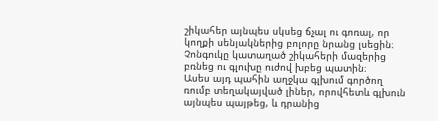շիկահեր այնպես սկսեց ճչալ ու գոռալ, որ կողքի սենյակներից բոլորը նրանց լսեցին։
Չոնգուկը կատաղած շիկահերի մազերից բռնեց ու գլուխը ուժով խբեց պատին։
Ասես այդ պահին աղջկա գլխում գործող ռումբ տեղակայված լիներ, որովհետև գլխուն այնպես պայթեց, և դրանից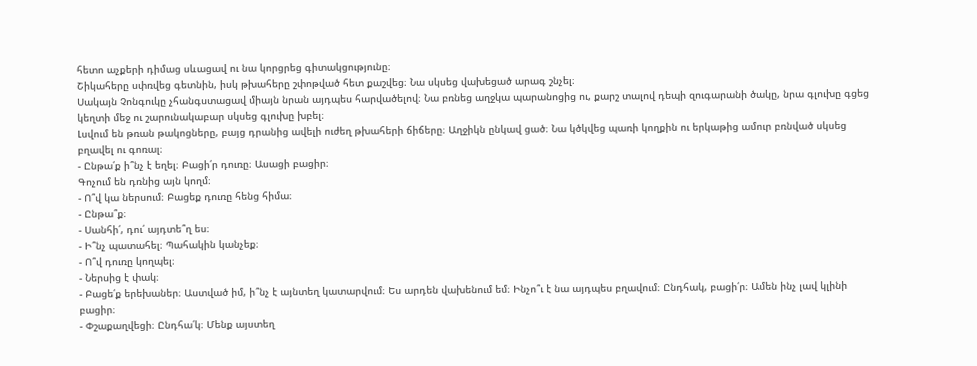հետո աչքերի դիմաց սևացավ ու նա կորցրեց գիտակցությունը։
Շիկահերը սփռվեց գետնին, իսկ թխահերը շփոթված հետ քաշվեց։ Նա սկսեց վախեցած արագ շնչել։
Սակայն Չոնգուկը չհանգստացավ միայն նրան այդպես հարվածելով։ Նա բռնեց աղջկա պարանոցից ու, քարշ տալով դեպի զուգարանի ծակը, նրա գլուխը գցեց կեղտի մեջ ու շարունակաբար սկսեց գլուխը խբել։
Լսվում են թռան թակոցները, բայց դրանից ավելի ուժեղ թխահերի ճիճերը։ Աղջիկն ընկավ ցած։ Նա կծկվեց պառի կողքին ու երկաթից ամուր բռնված սկսեց բղավել ու գոռալ։
- Ընթա՛ք ի՞նչ է եղել։ Բացի՛ր դուռը։ Ասացի բացիր։
Գոչում են դռնից այն կողմ։
- Ո՞վ կա ներսում։ Բացեք դուռը հենց հիմա։
- Ընթա՞ք։
- Սանհի՛, դու՛ այդտե՞ղ ես։
- Ի՞նչ պատահել։ Պահակին կանչեք։
- Ո՞վ դուռը կողպել։
- Ներսից է փակ։
- Բացե՛ք երեխաներ։ Աստված իմ, ի՞նչ է այնտեղ կատարվում։ Ես արդեն վախենում եմ։ Ինչո՞ւ է նա այդպես բղավում։ Ընդհակ, բացի՛ր։ Ամեն ինչ լավ կլինի բացիր։
- Փշաքաղվեցի։ Ընդհա՛կ։ Մենք այստեղ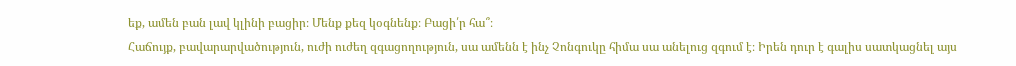եք, ամեն բան լավ կլինի բացիր։ Մենք քեզ կօգնենք։ Բացի՛ր հա՞։
Հաճույք, բավարարվածություն, ուժի ուժեղ զգացողություն, սա ամենն է ինչ Չոնգուկը հիմա սա անելուց զգում է։ Իրեն դուր է գալիս սատկացնել այս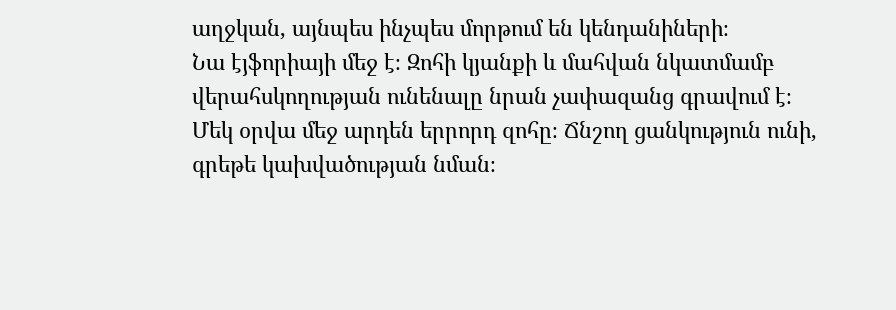աղջկան, այնպես ինչպես մորթում են կենդանիների։
Նա էյֆորիայի մեջ է։ Զոհի կյանքի և մահվան նկատմամբ վերահսկողության ունենալը նրան չափազանց գրավում է։
Մեկ օրվա մեջ արդեն երրորդ զոհը։ Ճնշող ցանկություն ունի, գրեթե կախվածության նման։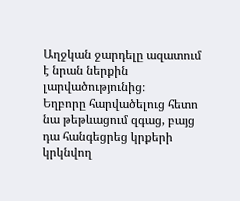Աղջկան ջարդելը ազատում է նրան ներքին լարվածությունից։
Եղբորը հարվածելուց հետո նա թեթևացում զգաց, բայց դա հանգեցրեց կրքերի կրկնվող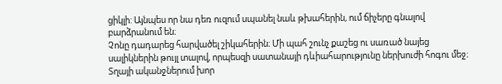ցիկլի: Այնպես որ նա դեռ ուզում սպանել նաև թխահերին, ում ճիչերը գնալով բարձրանում են։
Չոնը դադարեց հարվածել շիկահերին։ Մի պահ շունչ քաշեց ու սառած նայեց սալիկներին թույլ տալով, որպեսզի սատանայի դևիահարությունը ներխուժի հոգու մեջ։
Տղայի ականջներում խոր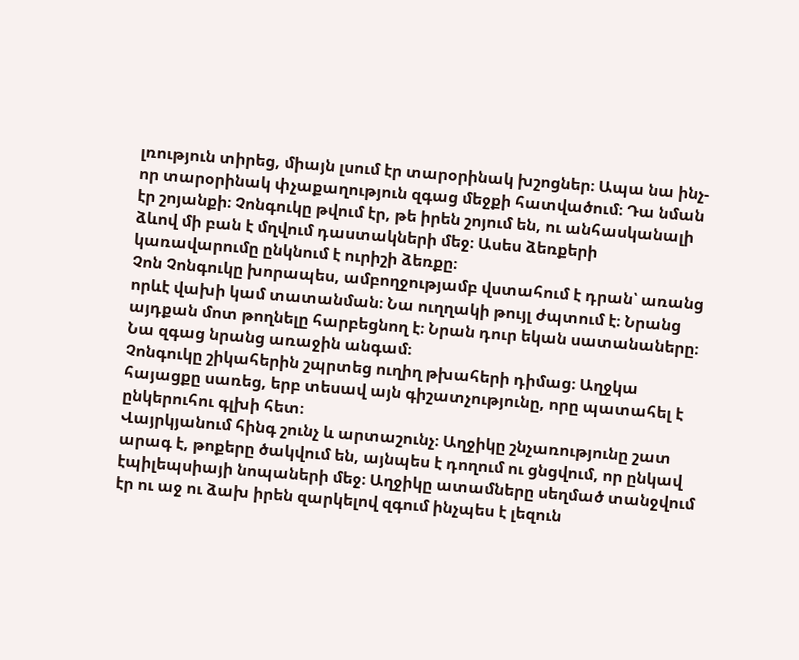լռություն տիրեց, միայն լսում էր տարօրինակ խշոցներ։ Ապա նա ինչ-որ տարօրինակ փչաքաղություն զգաց մեջքի հատվածում։ Դա նման էր շոյանքի։ Չոնգուկը թվում էր, թե իրեն շոյում են, ու անհասկանալի ձևով մի բան է մղվում դաստակների մեջ։ Ասես ձեռքերի կառավարումը ընկնում է ուրիշի ձեռքը։
Չոն Չոնգուկը խորապես, ամբողջությամբ վստահում է դրան՝ առանց որևէ վախի կամ տատանման։ Նա ուղղակի թույլ ժպտում է։ Նրանց այդքան մոտ թողնելը հարբեցնող է։ Նրան դուր եկան սատանաները։
Նա զգաց նրանց առաջին անգամ։
Չոնգուկը շիկահերին շպրտեց ուղիղ թխահերի դիմաց։ Աղջկա հայացքը սառեց, երբ տեսավ այն գիշատչությունը, որը պատահել է ընկերուհու գլխի հետ։
Վայրկյանում հինգ շունչ և արտաշունչ։ Աղջիկը շնչառությունը շատ արագ է, թոքերը ծակվում են, այնպես է դողում ու ցնցվում, որ ընկավ էպիլեպսիայի նոպաների մեջ։ Աղջիկը ատամները սեղմած տանջվում էր ու աջ ու ձախ իրեն զարկելով զգում ինչպես է լեզուն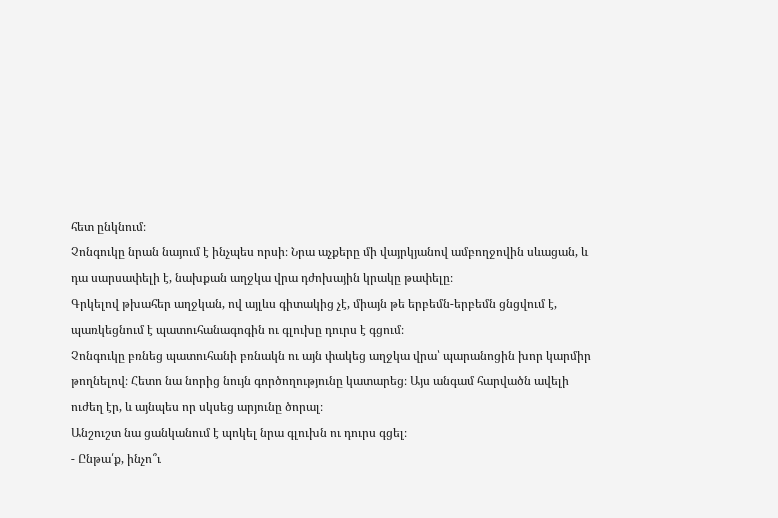հետ ընկնում։
Չոնգուկը նրան նայում է ինչպես որսի։ Նրա աչքերը մի վայրկյանով ամբողջովին սևացան, և դա սարսափելի է, նախքան աղջկա վրա դժոխային կրակը թափելը։
Գրկելով թխահեր աղջկան, ով այլևս գիտակից չէ, միայն թե երբեմն-երբեմն ցնցվում է, պառկեցնում է պատուհանագոգին ու գլուխը դուրս է գցում։
Չոնգուկը բռնեց պատուհանի բռնակն ու այն փակեց աղջկա վրա՝ պարանոցին խոր կարմիր թողնելով։ Հետո նա նորից նույն գործողությունը կատարեց։ Այս անգամ հարվածն ավելի ուժեղ էր, և այնպես որ սկսեց արյունը ծորալ։
Անշուշտ նա ցանկանում է պոկել նրա գլուխն ու դուրս գցել։
- Ընթա՛ք, ինչո՞ւ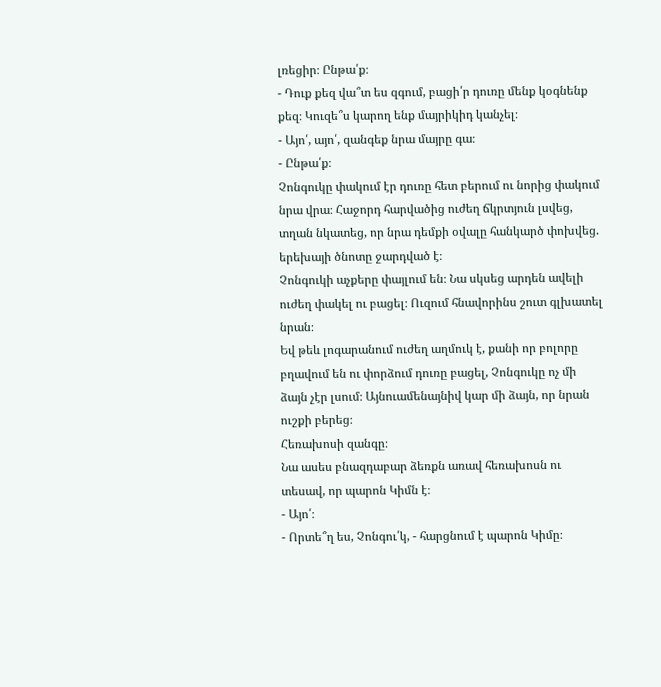լռեցիր։ Ընթա՛ք։
- Դուք քեզ վա՞տ ես զգում, բացի՛ր դուռը մենք կօգնենք քեզ։ Կուզե՞ս կարող ենք մայրիկիդ կանչել։
- Այո՛, այո՛, զանգեք նրա մայրը գա։
- Ընթա՛ք։
Չոնգուկը փակում էր դուռը հետ բերում ու նորից փակում նրա վրա։ Հաջորդ հարվածից ուժեղ ճկրտյուն լսվեց, տղան նկատեց, որ նրա դեմքի օվալը հանկարծ փոխվեց. երեխայի ծնոտը ջարդված է։
Չոնգուկի աչքերը փայլում են։ Նա սկսեց արդեն ավելի ուժեղ փակել ու բացել։ Ուզում հնավորինս շուտ գլխատել նրան։
Եվ թեև լոգարանում ուժեղ աղմուկ է, քանի որ բոլորը բղավում են ու փորձում դուռը բացել, Չոնգուկը ոչ մի ձայն չէր լսում։ Այնուամենայնիվ կար մի ձայն, որ նրան ուշքի բերեց։
Հեռախոսի զանգը։
Նա ասես բնազդաբար ձեռքն առավ հեռախոսն ու տեսավ, որ պարոն Կիմն է։
- Այո՛։
- Որտե՞ղ ես, Չոնգու՛կ, - հարցնում է պարոն Կիմը։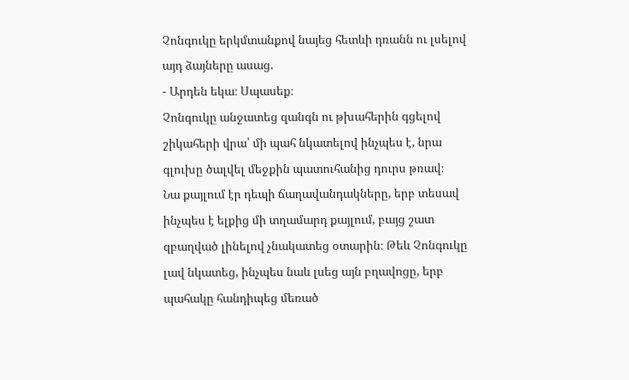Չոնգուկը երկմտանքով նայեց հետևի դռանն ու լսելով այդ ձայները ասաց.
- Արդեն եկա։ Սպասեք։
Չոնգուկը անջատեց զանգն ու թխահերին գցելով շիկահերի վրա՝ մի պահ նկատելով ինչպես է, նրա գլուխը ծալվել մեջքին պատուհանից դուրս թռավ։
Նա քայլում էր դեպի ճաղավանդակները, երբ տեսավ ինչպես է ելքից մի տղամարդ քայլում, բայց շատ զբաղված լինելով չնակատեց օտարին։ Թեև Չոնգուկը լավ նկատեց, ինչպես նաև լսեց այն բղավոցը, երբ պահակը հանդիպեց մեռած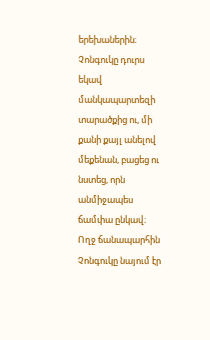երեխաներին։
Չոնգուկը դուրս եկավ մանկապարտեզի տարածքից ու, մի քանի քայլ անելով մեքենան, բացեց ու նստեց, որն անմիջապես ճամփա ընկավ։
Ողջ ճանապարհին Չոնգուկը նայում էր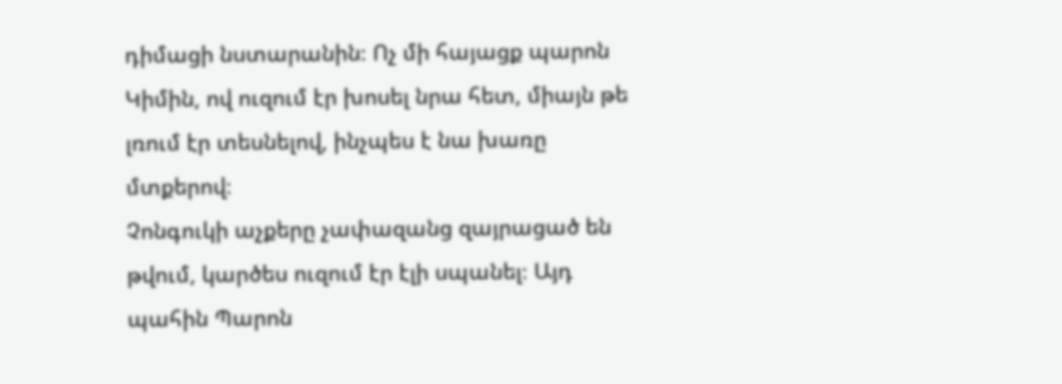դիմացի նստարանին։ Ոչ մի հայացք պարոն Կիմին, ով ուզում էր խոսել նրա հետ, միայն թե լռում էր տեսնելով, ինչպես է նա խառը մտքերով։
Չոնգուկի աչքերը չափազանց զայրացած են թվում, կարծես ուզում էր էլի սպանել։ Այդ պահին Պարոն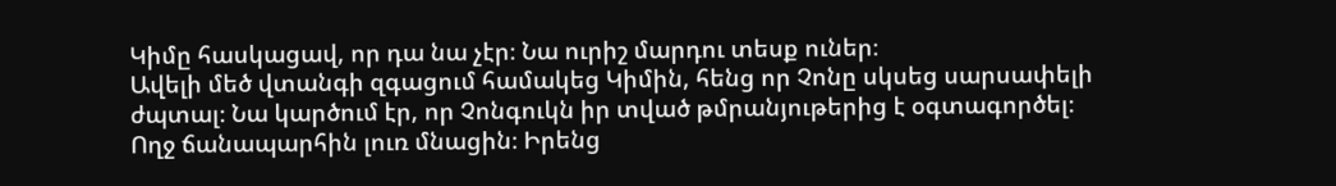Կիմը հասկացավ, որ դա նա չէր։ Նա ուրիշ մարդու տեսք ուներ։
Ավելի մեծ վտանգի զգացում համակեց Կիմին, հենց որ Չոնը սկսեց սարսափելի ժպտալ։ Նա կարծում էր, որ Չոնգուկն իր տված թմրանյութերից է օգտագործել։
Ողջ ճանապարհին լուռ մնացին։ Իրենց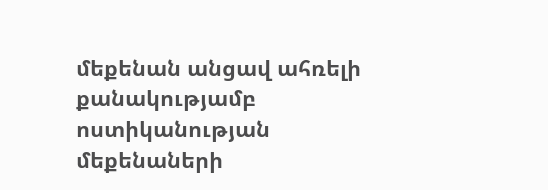մեքենան անցավ ահռելի քանակությամբ ոստիկանության մեքենաների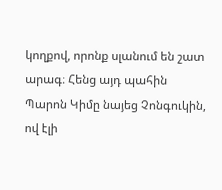կողքով, որոնք սլանում են շատ արագ։ Հենց այդ պահին Պարոն Կիմը նայեց Չոնգուկին, ով էլի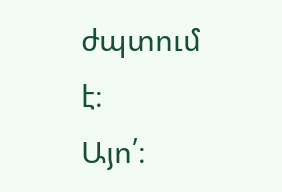ժպտում է։
Այո՛։